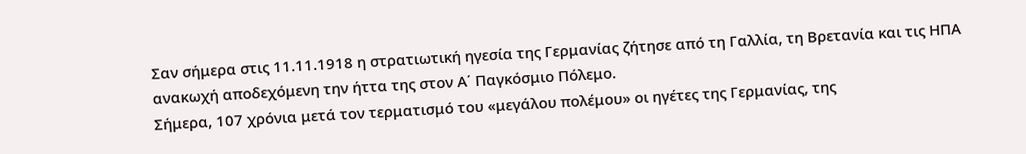Σαν σήμερα στις 11.11.1918 η στρατιωτική ηγεσία της Γερμανίας ζήτησε από τη Γαλλία, τη Βρετανία και τις ΗΠΑ ανακωχή αποδεχόμενη την ήττα της στον Α΄ Παγκόσμιο Πόλεμο.
Σήμερα, 107 χρόνια μετά τον τερματισμό του «μεγάλου πολέμου» οι ηγέτες της Γερμανίας, της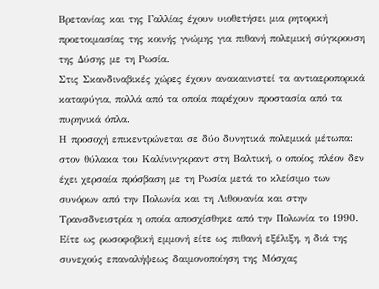Βρετανίας και της Γαλλίας έχουν υιοθετήσει μια ρητορική προετοιμασίας της κοινής γνώμης για πιθανή πολεμική σύγκρουση της Δύσης με τη Ρωσία.
Στις Σκανδιναβικές χώρες έχουν ανακαινιστεί τα αντιαεροπορικά καταφύγια, πολλά από τα οποία παρέχουν προστασία από τα πυρηνικά όπλα.
Η προσοχή επικεντρώνεται σε δύο δυνητικά πολεμικά μέτωπα: στον θύλακα του Καλίνινγκραντ στη Βαλτική, ο οποίος πλέον δεν έχει χερσαία πρόσβαση με τη Ρωσία μετά το κλείσιμο των συνόρων από την Πολωνία και τη Λιθουανία και στην Τρανσδνειστρία η οποία αποσχίσθηκε από την Πολωνία το 1990.
Είτε ως ρωσοφοβική εμμονή είτε ως πιθανή εξέλιξη, η διά της συνεχούς επαναλήψεως δαιμονοποίηση της Μόσχας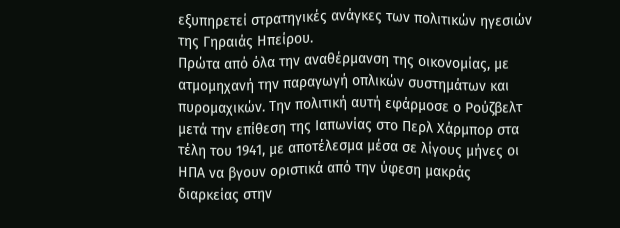εξυπηρετεί στρατηγικές ανάγκες των πολιτικών ηγεσιών της Γηραιάς Ηπείρου.
Πρώτα από όλα την αναθέρμανση της οικονομίας, με ατμομηχανή την παραγωγή οπλικών συστημάτων και πυρομαχικών. Την πολιτική αυτή εφάρμοσε ο Ρούζβελτ μετά την επίθεση της Ιαπωνίας στο Περλ Χάρμπορ στα τέλη του 1941, με αποτέλεσμα μέσα σε λίγους μήνες οι ΗΠΑ να βγουν οριστικά από την ύφεση μακράς διαρκείας στην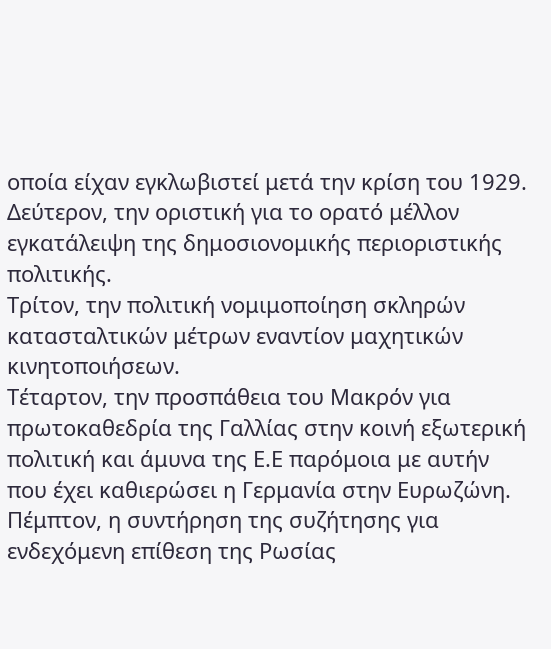οποία είχαν εγκλωβιστεί μετά την κρίση του 1929.
Δεύτερον, την οριστική για το ορατό μέλλον εγκατάλειψη της δημοσιονομικής περιοριστικής πολιτικής.
Τρίτον, την πολιτική νομιμοποίηση σκληρών κατασταλτικών μέτρων εναντίον μαχητικών κινητοποιήσεων.
Τέταρτον, την προσπάθεια του Μακρόν για πρωτοκαθεδρία της Γαλλίας στην κοινή εξωτερική πολιτική και άμυνα της Ε.Ε παρόμοια με αυτήν που έχει καθιερώσει η Γερμανία στην Ευρωζώνη.
Πέμπτον, η συντήρηση της συζήτησης για ενδεχόμενη επίθεση της Ρωσίας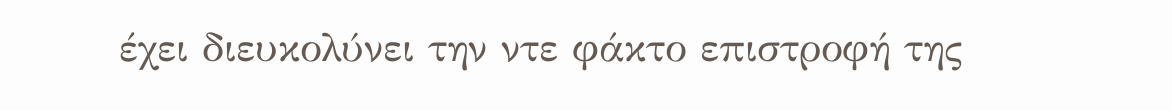έχει διευκολύνει την ντε φάκτο επιστροφή της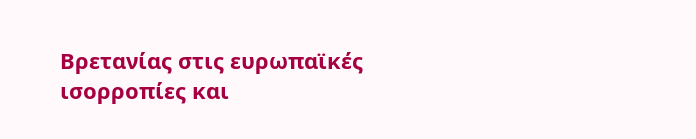Βρετανίας στις ευρωπαϊκές ισορροπίες και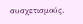συσχετισμούς.